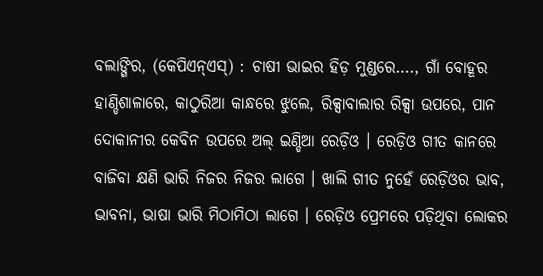ବଲାଙ୍ଗିର, (କେପିଏନ୍ଏସ୍) : ଚାଷୀ ଭାଇର ହିଡ଼ ମୁଣ୍ଡରେ…., ଗାଁ ବୋହୂର ହାଣ୍ଡିଶାଳାରେ, କାଠୁରିଆ କାନ୍ଧରେ ଝୁଲେ, ରିକ୍ସାବାଲାର ରିକ୍ସା ଉପରେ, ପାନ ଦୋକାନୀର କେବିନ ଉପରେ ଅଲ୍ ଇଣ୍ଡିଆ ରେଡ଼ିଓ । ରେଡ଼ିଓ ଗୀତ କାନରେ ବାଜିବା କ୍ଷଣି ଭାରି ନିଜର ନିଜର ଲାଗେ । ଖାଲି ଗୀତ ନୁହେଁ ରେଡ଼ିଓର ଭାବ, ଭାବନା, ଭାଷା ଭାରି ମିଠାମିଠା ଲାଗେ । ରେଡ଼ିଓ ପ୍ରେମରେ ପଡ଼ିଥିବା ଲୋକର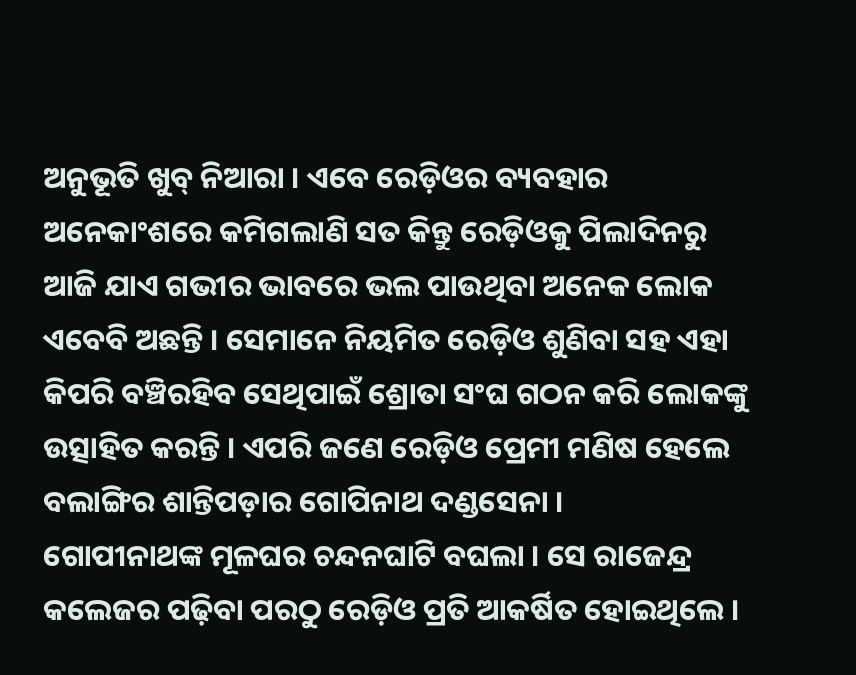ଅନୁଭୂତି ଖୁବ୍ ନିଆରା । ଏବେ ରେଡ଼ିଓର ବ୍ୟବହାର ଅନେକାଂଶରେ କମିଗଲାଣି ସତ କିନ୍ତୁ ରେଡ଼ିଓକୁ ପିଲାଦିନରୁ ଆଜି ଯାଏ ଗଭୀର ଭାବରେ ଭଲ ପାଉଥିବା ଅନେକ ଲୋକ ଏବେବି ଅଛନ୍ତି । ସେମାନେ ନିୟମିତ ରେଡ଼ିଓ ଶୁଣିବା ସହ ଏହା କିପରି ବଞ୍ଚିରହିବ ସେଥିପାଇଁ ଶ୍ରୋତା ସଂଘ ଗଠନ କରି ଲୋକଙ୍କୁ ଉତ୍ସାହିତ କରନ୍ତି । ଏପରି ଜଣେ ରେଡ଼ିଓ ପ୍ରେମୀ ମଣିଷ ହେଲେ ବଲାଙ୍ଗିର ଶାନ୍ତିପଡ଼ାର ଗୋପିନାଥ ଦଣ୍ଡସେନା ।
ଗୋପୀନାଥଙ୍କ ମୂଳଘର ଚନ୍ଦନଘାଟି ବଘଲା । ସେ ରାଜେନ୍ଦ୍ର କଲେଜର ପଢ଼ିବା ପରଠୁ ରେଡ଼ିଓ ପ୍ରତି ଆକର୍ଷିତ ହୋଇଥିଲେ ।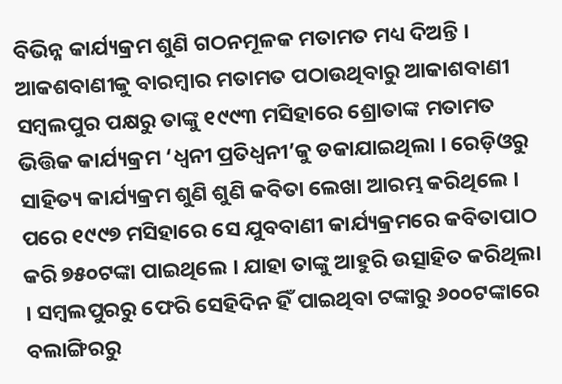ବିଭିନ୍ନ କାର୍ଯ୍ୟକ୍ରମ ଶୁଣି ଗଠନମୂଳକ ମତାମତ ମଧ୍ୟ ଦିଅନ୍ତି । ଆକଶବାଣୀକୁ ବାରମ୍ବାର ମତାମତ ପଠାଉଥିବାରୁ ଆକାଶବାଣୀ ସମ୍ବଲପୁର ପକ୍ଷରୁ ତାଙ୍କୁ ୧୯୯୩ ମସିହାରେ ଶ୍ରୋତାଙ୍କ ମତାମତ ଭିତ୍ତିକ କାର୍ଯ୍ୟକ୍ରମ ‘ଧ୍ୱନୀ ପ୍ରତିଧ୍ୱନୀ’କୁ ଡକାଯାଇଥିଲା । ରେଡ଼ିଓରୁ ସାହିତ୍ୟ କାର୍ଯ୍ୟକ୍ରମ ଶୁଣି ଶୁଣି କବିତା ଲେଖା ଆରମ୍ଭ କରିଥିଲେ । ପରେ ୧୯୯୭ ମସିହାରେ ସେ ଯୁବବାଣୀ କାର୍ଯ୍ୟକ୍ରମରେ କବିତାପାଠ କରି ୭୫୦ଟଙ୍କା ପାଇଥିଲେ । ଯାହା ତାଙ୍କୁ ଆହୁରି ଉତ୍ସାହିତ କରିଥିଲା । ସମ୍ବଲପୁରରୁ ଫେରି ସେହିଦିନ ହିଁ ପାଇଥିବା ଟଙ୍କାରୁ ୬୦୦ଟଙ୍କାରେ ବଲାଙ୍ଗିରରୁ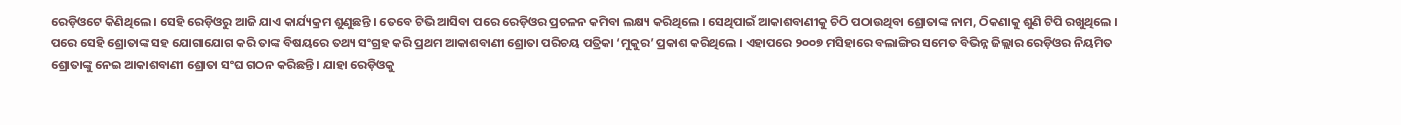ରେଡ଼ିଓଟେ କିଣିଥିଲେ । ସେହି ରେଡ଼ିଓରୁ ଆଜି ଯାଏ କାର୍ଯ୍ୟକ୍ରମ ଶୁଣୁଛନ୍ତି । ତେବେ ଟିଭି ଆସିବା ପରେ ରେଡ଼ିଓର ପ୍ରଚଳନ କମିବା ଲକ୍ଷ୍ୟ କରିଥିଲେ । ସେଥିପାଇଁ ଆକାଶବାଣୀକୁ ଚିଠି ପଠାଉଥିବା ଶ୍ରୋତାଙ୍କ ନାମ, ଠିକଣାକୁ ଶୁଣି ଟିପି ରଖୁଥିଲେ । ପରେ ସେହି ଶ୍ରୋତାଙ୍କ ସହ ଯୋଗାଯୋଗ କରି ତାଙ୍କ ବିଷୟରେ ତଥ୍ୟ ସଂଗ୍ରହ କରି ପ୍ରଥମ ଆକାଶବାଣୀ ଶ୍ରୋତା ପରିଚୟ ପତ୍ରିକା ‘ମୁକୁର’ ପ୍ରକାଶ କରିଥିଲେ । ଏହାପରେ ୨୦୦୭ ମସିହାରେ ବଲାଙ୍ଗିର ସମେତ ବିଭିନ୍ନ ଜିଲ୍ଲାର ରେଡ଼ିଓର ନିୟମିତ ଶ୍ରୋତାଙ୍କୁ ନେଇ ଆକାଶବାଣୀ ଶ୍ରୋତା ସଂଘ ଗଠନ କରିଛନ୍ତି । ଯାହା ରେଡ଼ିଓକୁ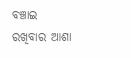ବଞ୍ଚାଇ ରଖିବାର ଆଶା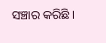ସଞ୍ଚାର କରିଛି ।